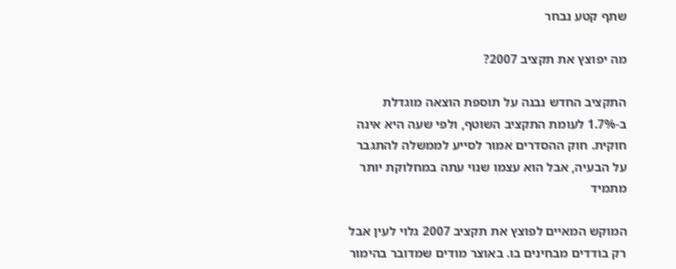שתף קטע נבחר

מה יפוצץ את תקציב 2007?

התקציב החדש נבנה על תוספת הוצאה מוגדלת ב-1.7% לעומת התקציב השוטף, ולפי שעה היא אינה חוקית. חוק ההסדרים אמור לסייע לממשלה להתגבר על הבעיה, אבל הוא עצמו שנוי עתה במחלוקת יותר מתמיד

המוקש המאיים לפוצץ את תקציב 2007 גלוי לעין אבל רק בודדים מבחינים בו. באוצר מודים שמדובר בהימור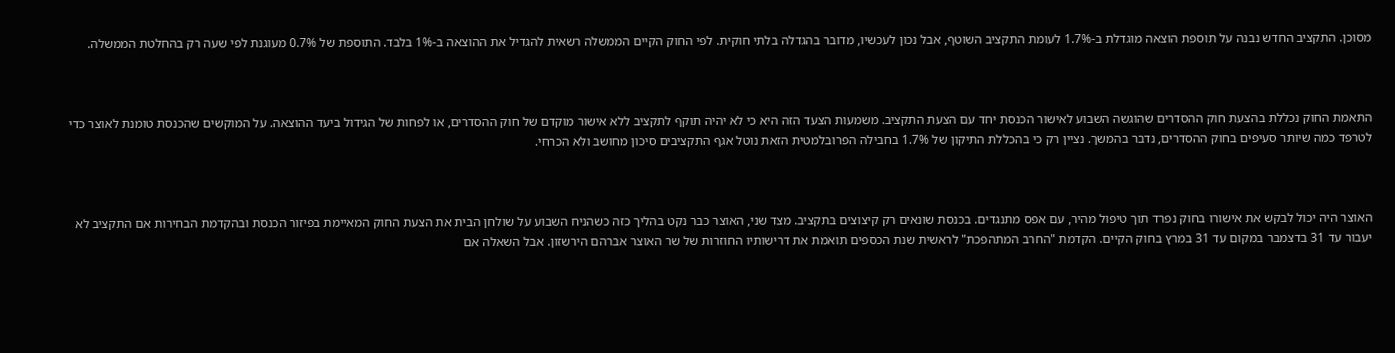מסוכן. התקציב החדש נבנה על תוספת הוצאה מוגדלת ב-1.7% לעומת התקציב השוטף, אבל נכון לעכשיו, מדובר בהגדלה בלתי חוקית. לפי החוק הקיים הממשלה רשאית להגדיל את ההוצאה ב-1% בלבד. התוספת של 0.7% מעוגנת לפי שעה רק בהחלטת הממשלה.



התאמת החוק נכללת בהצעת חוק ההסדרים שהוגשה השבוע לאישור הכנסת יחד עם הצעת התקציב. משמעות הצעד הזה היא כי לא יהיה תוקף לתקציב ללא אישור מוקדם של חוק ההסדרים, או לפחות של הגידול ביעד ההוצאה. על המוקשים שהכנסת טומנת לאוצר כדי לטרפד כמה שיותר סעיפים בחוק ההסדרים, נדבר בהמשך. נציין רק כי בהכללת התיקון של 1.7% בחבילה הפרובלמטית הזאת נוטל אגף התקציבים סיכון מחושב ולא הכרחי.



האוצר היה יכול לבקש את אישורו בחוק נפרד תוך טיפול מהיר, עם אפס מתנגדים. בכנסת שונאים רק קיצוצים בתקציב. מצד שני, האוצר כבר נקט בהליך כזה כשהניח השבוע על שולחן הבית את הצעת החוק המאיימת בפיזור הכנסת ובהקדמת הבחירות אם התקציב לא יעבור עד 31 בדצמבר במקום עד 31 במרץ בחוק הקיים. הקדמת "החרב המתהפכת" לראשית שנת הכספים תואמת את דרישותיו החוזרות של שר האוצר אברהם הירשזון. אבל השאלה אם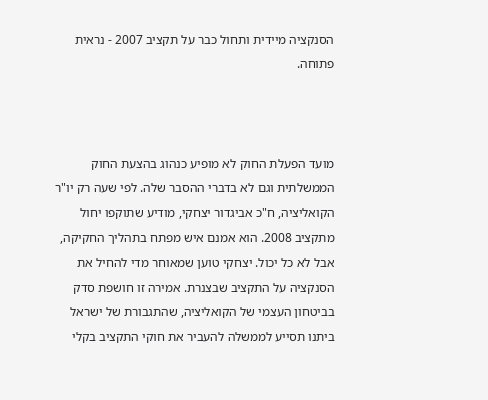הסנקציה מיידית ותחול כבר על תקציב 2007 - נראית פתוחה.



מועד הפעלת החוק לא מופיע כנהוג בהצעת החוק הממשלתית וגם לא בדברי ההסבר שלה. לפי שעה רק יו"ר הקואליציה, ח"כ אביגדור יצחקי, מודיע שתוקפו יחול מתקציב 2008. הוא אמנם איש מפתח בתהליך החקיקה, אבל לא כל יכול. יצחקי טוען שמאוחר מדי להחיל את הסנקציה על התקציב שבצנרת. אמירה זו חושפת סדק בביטחון העצמי של הקואליציה, שהתגבורת של ישראל ביתנו תסייע לממשלה להעביר את חוקי התקציב בקלי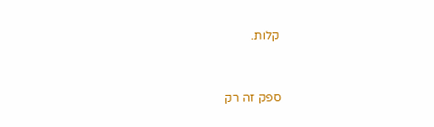קלות.



ספק זה רק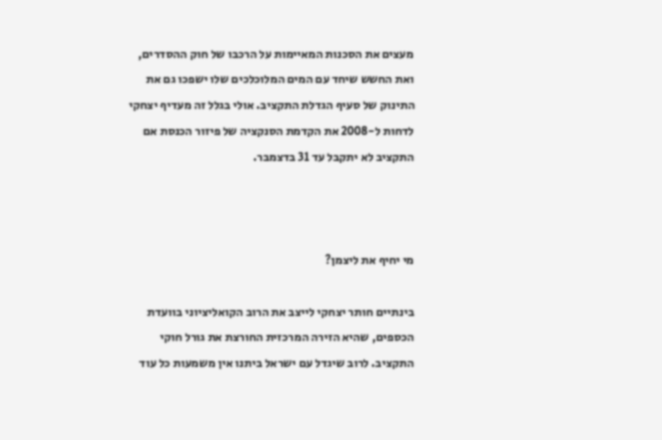מעצים את הסכנות המאיימות על הרכבו של חוק ההסדרים, ואת החשש שיחד עם המים המלוכלכים שלו ישפכו גם את התינוק של סעיף הגדלת התקציב. אולי בגלל זה מעדיף יצחקי לדחות ל-2008 את הקדמת הסנקציה של פיזור הכנסת אם התקציב לא יתקבל עד 31 בדצמבר.



מי יחיף את ליצמן?

בינתיים חותר יצחקי לייצב את הרוב הקואליציוני בוועדת הכספים, שהיא הזירה המרכזית החורצת את גורל חוקי התקציב. לרוב שיגדל עם ישראל ביתנו אין משמעות כל עוד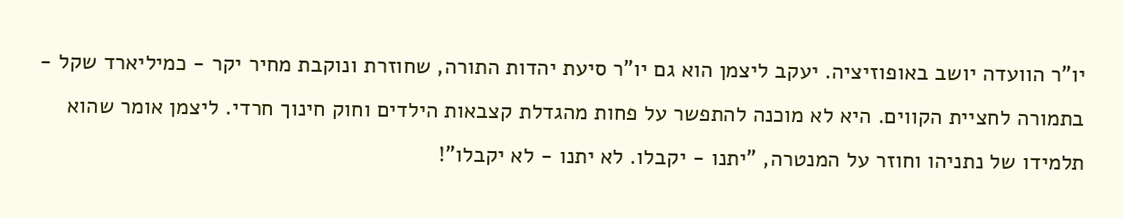יו"ר הוועדה יושב באופוזיציה. יעקב ליצמן הוא גם יו"ר סיעת יהדות התורה, שחוזרת ונוקבת מחיר יקר - כמיליארד שקל - בתמורה לחציית הקווים. היא לא מוכנה להתפשר על פחות מהגדלת קצבאות הילדים וחוק חינוך חרדי. ליצמן אומר שהוא תלמידו של נתניהו וחוזר על המנטרה, "יתנו - יקבלו. לא יתנו - לא יקבלו"!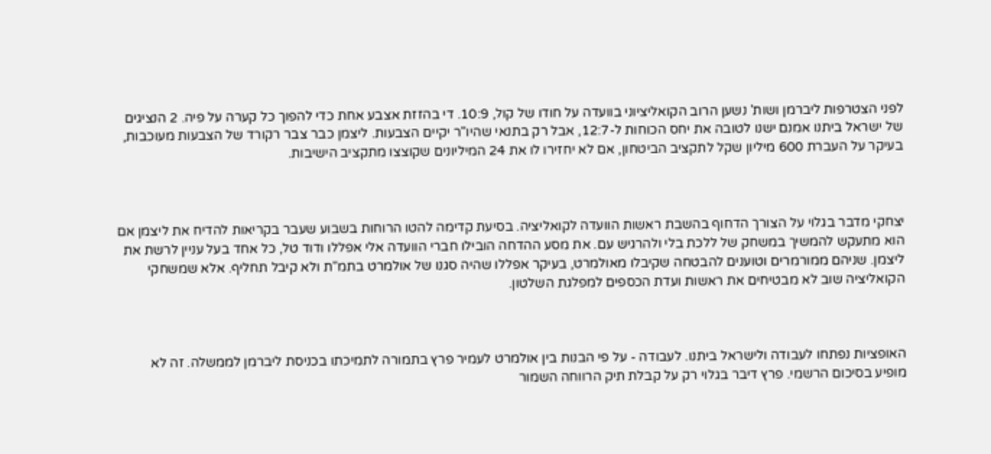לפני הצטרפות ליברמן ושות' נשען הרוב הקואליציוני בוועדה על חודו של קול, 10:9. די בהזזת אצבע אחת כדי להפוך כל קערה על פיה. 2 הנציגים של ישראל ביתנו אמנם ישנו לטובה את יחס הכוחות ל-12:7, אבל רק בתנאי שהיו"ר יקיים הצבעות. ליצמן כבר צבר רקורד של הצבעות מעוכבות, בעיקר על העברת 600 מיליון שקל לתקציב הביטחון, אם לא יחזירו לו את 24 המיליונים שקוצצו מתקציב הישיבות.



יצחקי מדבר בגלוי על הצורך הדחוף בהשבת ראשות הוועדה לקואליציה. בסיעת קדימה להטו הרוחות בשבוע שעבר בקריאות להדיח את ליצמן אם הוא מתעקש להמשיך במשחק של ללכת בלי ולהרגיש עם. את מסע ההדחה הובילו חברי הוועדה אלי אפללו ודוד טל, כל אחד בעל עניין לרשת את ליצמן. שניהם ממורמרים וטוענים להבטחה שקיבלו מאולמרט, בעיקר אפללו שהיה סגנו של אולמרט בתמ"ת ולא קיבל תחליף. אלא שמשחקי הקואליציה שוב לא מבטיחים את ראשות ועדת הכספים למפלגת השלטון.



האופציות נפתחו לעבודה ולישראל ביתנו. לעבודה - על פי הבנות בין אולמרט לעמיר פרץ בתמורה לתמיכתו בכניסת ליברמן לממשלה. זה לא מופיע בסיכום הרשמי. פרץ דיבר בגלוי רק על קבלת תיק הרווחה השמור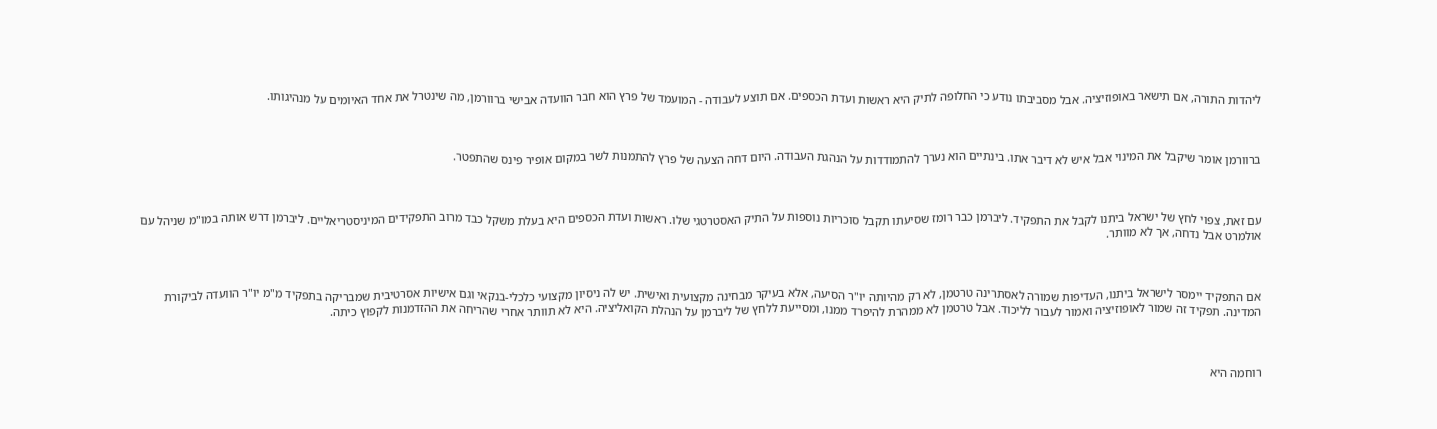ליהדות התורה, אם תישאר באופוזיציה. אבל מסביבתו נודע כי החלופה לתיק היא ראשות ועדת הכספים. אם תוצע לעבודה - המועמד של פרץ הוא חבר הוועדה אבישי ברוורמן, מה שינטרל את אחד האיומים על מנהיגותו.



ברוורמן אומר שיקבל את המינוי אבל איש לא דיבר אתו. בינתיים הוא נערך להתמודדות על הנהגת העבודה. היום דחה הצעה של פרץ להתמנות לשר במקום אופיר פינס שהתפטר.



עם זאת, צפוי לחץ של ישראל ביתנו לקבל את התפקיד. ליברמן כבר רומז שסיעתו תקבל סוכריות נוספות על התיק האסטרטגי שלו. ראשות ועדת הכספים היא בעלת משקל כבד מרוב התפקידים המיניסטריאליים. ליברמן דרש אותה במו"מ שניהל עם אולמרט אבל נדחה, אך לא מוותר.



אם התפקיד יימסר לישראל ביתנו, העדיפות שמורה לאסתרינה טרטמן, לא רק מהיותה יו"ר הסיעה, אלא בעיקר מבחינה מקצועית ואישית. יש לה ניסיון מקצועי כלכלי-בנקאי וגם אישיות אסרטיבית שמבריקה בתפקיד מ"מ יו"ר הוועדה לביקורת המדינה. תפקיד זה שמור לאופוזיציה ואמור לעבור לליכוד. אבל טרטמן לא ממהרת להיפרד ממנו, ומסייעת ללחץ של ליברמן על הנהלת הקואליציה. היא לא תוותר אחרי שהריחה את ההזדמנות לקפוץ כיתה.



רוחמה היא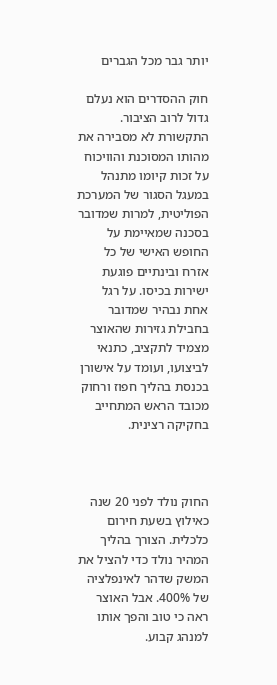יותר גבר מכל הגברים

חוק ההסדרים הוא נעלם גדול לרוב הציבור. התקשורת לא מסבירה את מהותו המסוכנת והוויכוח על זכות קיומו מתנהל במעגל הסגור של המערכת הפוליטית, למרות שמדובר בסכנה שמאיימת על החופש האישי של כל אזרח ובינתיים פוגעת ישירות בכיסו. על רגל אחת נבהיר שמדובר בחבילת גזירות שהאוצר מצמיד לתקציב, כתנאי לביצועו, ועומד על אישורן בכנסת בהליך חפוז ורחוק מכובד הראש המתחייב בחקיקה רצינית.



החוק נולד לפני 20 שנה כאילוץ בשעת חירום כלכלית. הצורך בהליך המהיר נולד כדי להציל את המשק שדהר לאינפלציה של 400%. אבל האוצר ראה כי טוב והפך אותו למנהג קבוע.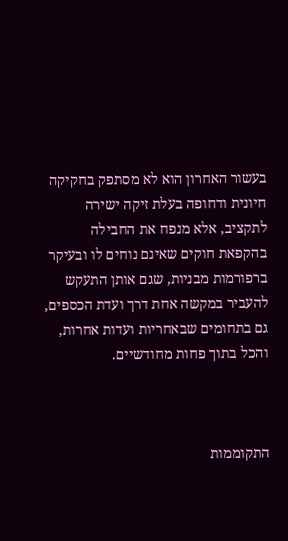בעשור האחרון הוא לא מסתפק בחקיקה חיונית ודחופה בעלת זיקה ישירה לתקציב, אלא מנפח את החבילה בהקפאת חוקים שאינם נוחים לו ובעיקר ברפורמות מבניות, שגם אותן התעקש להעביר במקשה אחת דרך ועדת הכספים, גם בתחומים שבאחריות ועדות אחרות, והכל בתוך פחות מחודשיים.



התקוממות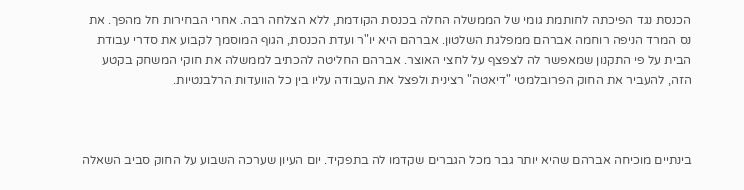הכנסת נגד הפיכתה לחותמת גומי של הממשלה החלה בכנסת הקודמת, ללא הצלחה רבה. אחרי הבחירות חל מהפך. את נס המרד הניפה רוחמה אברהם ממפלגת השלטון. אברהם היא יו"ר ועדת הכנסת, הגוף המוסמך לקבוע את סדרי עבודת הבית על פי התקנון שמאפשר לה לצפצף על לחצי האוצר. אברהם החליטה להכתיב לממשלה את חוקי המשחק בקטע הזה, להעביר את החוק הפרובלמטי "דיאטה" רצינית ולפצל את העבודה עליו בין כל הוועדות הרלבנטיות.



בינתיים מוכיחה אברהם שהיא יותר גבר מכל הגברים שקדמו לה בתפקיד. יום העיון שערכה השבוע על החוק סביב השאלה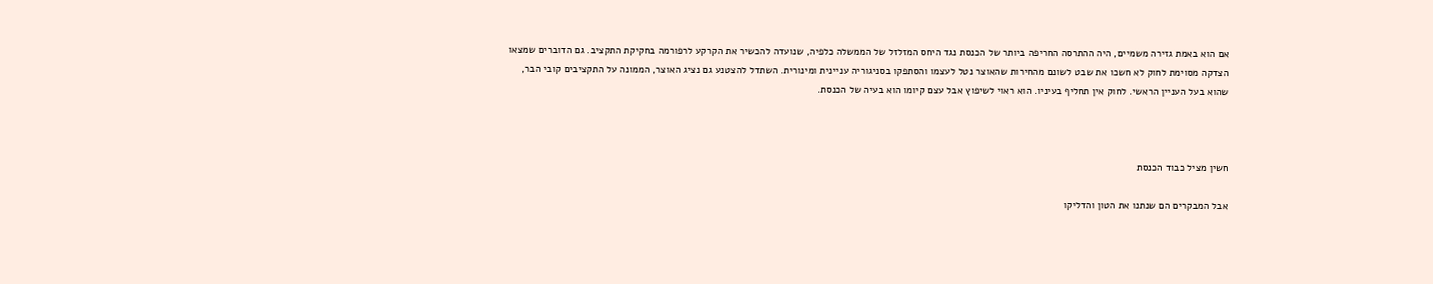אם הוא באמת גזירה משמיים, היה ההתרסה החריפה ביותר של הכנסת נגד היחס המזלזל של הממשלה כלפיה, שנועדה להכשיר את הקרקע לרפורמה בחקיקת התקציב. גם הדוברים שמצאו הצדקה מסוימת לחוק לא חשכו את שבט לשונם מהחירות שהאוצר נטל לעצמו והסתפקו בסניגוריה עניינית ומינורית. השתדל להצטנע גם נציג האוצר, הממונה על התקציבים קובי הבר, שהוא בעל העניין הראשי. לחוק אין תחליף בעיניו. הוא ראוי לשיפוץ אבל עצם קיומו הוא בעיה של הכנסת.



חשין מציל כבוד הכנסת

אבל המבקרים הם שנתנו את הטון והדליקו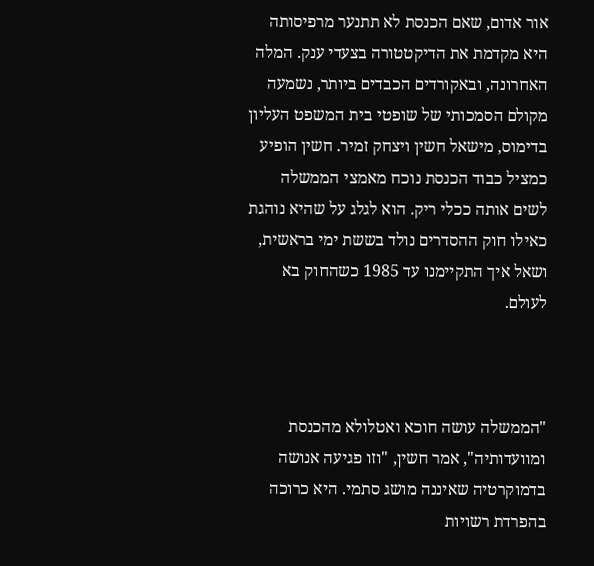אור אדום, שאם הכנסת לא תתנער מרפיסותה היא מקדמת את הדיקטטורה בצעדי ענק. המלה האחרונה, ובאקורדים הכבדים ביותר, נשמעה מקולם הסמכותי של שופטי בית המשפט העליון בדימוס, מישאל חשין ויצחק זמיר. חשין הופיע כמציל כבוד הכנסת נוכח מאמצי הממשלה לשים אותה ככלי ריק. הוא לגלג על שהיא נוהגת כאילו חוק ההסדרים נולד בששת ימי בראשית, ושאל איך התקיימנו עד 1985 כשהחוק בא לעולם.



"הממשלה עושה חוכא ואטלולא מהכנסת ומוועדותיה", אמר חשין, "וזו פגיעה אנושה בדמוקרטיה שאיננה מושג סתמי. היא כרוכה בהפרדת רשויות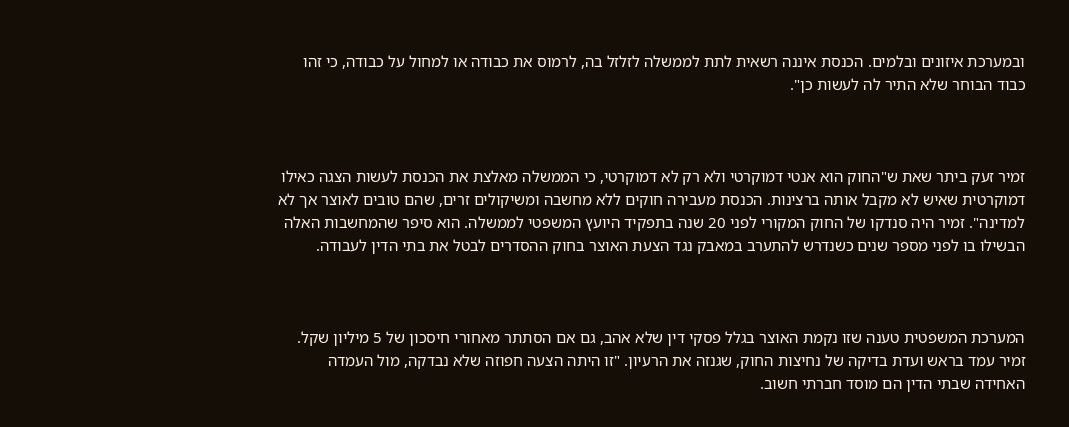ובמערכת איזונים ובלמים. הכנסת איננה רשאית לתת לממשלה לזלזל בה, לרמוס את כבודה או למחול על כבודה, כי זהו כבוד הבוחר שלא התיר לה לעשות כן".



זמיר זעק ביתר שאת ש"החוק הוא אנטי דמוקרטי ולא רק לא דמוקרטי, כי הממשלה מאלצת את הכנסת לעשות הצגה כאילו דמוקרטית שאיש לא מקבל אותה ברצינות. הכנסת מעבירה חוקים ללא מחשבה ומשיקולים זרים, שהם טובים לאוצר אך לא למדינה". זמיר היה סנדקו של החוק המקורי לפני 20 שנה בתפקיד היועץ המשפטי לממשלה. הוא סיפר שהמחשבות האלה הבשילו בו לפני מספר שנים כשנדרש להתערב במאבק נגד הצעת האוצר בחוק ההסדרים לבטל את בתי הדין לעבודה.



המערכת המשפטית טענה שזו נקמת האוצר בגלל פסקי דין שלא אהב, גם אם הסתתר מאחורי חיסכון של 5 מיליון שקל. זמיר עמד בראש ועדת בדיקה של נחיצות החוק, שגנזה את הרעיון. "זו היתה הצעה חפוזה שלא נבדקה, מול העמדה האחידה שבתי הדין הם מוסד חברתי חשוב.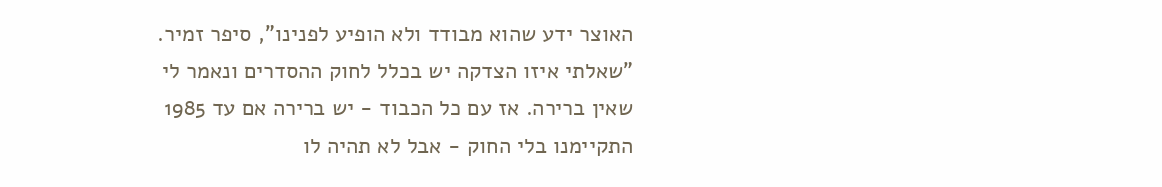האוצר ידע שהוא מבודד ולא הופיע לפנינו", סיפר זמיר. "שאלתי איזו הצדקה יש בכלל לחוק ההסדרים ונאמר לי שאין ברירה. אז עם כל הכבוד - יש ברירה אם עד 1985 התקיימנו בלי החוק - אבל לא תהיה לו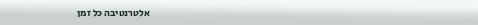אלטרנטיבה כל זמן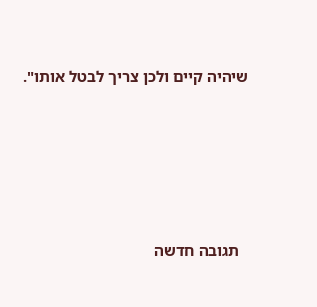שיהיה קיים ולכן צריך לבטל אותו".





  תגובה חדשה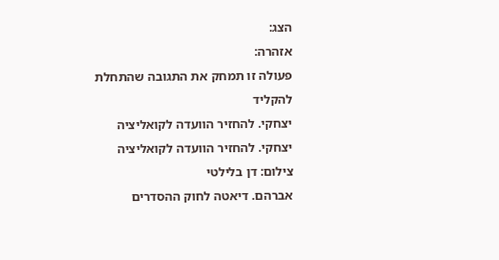הצג:
אזהרה:
פעולה זו תמחק את התגובה שהתחלת להקליד
יצחקי. להחזיר הוועדה לקואליציה
יצחקי. להחזיר הוועדה לקואליציה
צילום: דן בלילטי
אברהם. דיאטה לחוק ההסדרים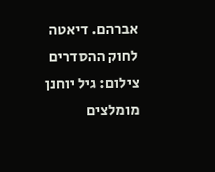אברהם. דיאטה לחוק ההסדרים
צילום: גיל יוחנן
מומלצים